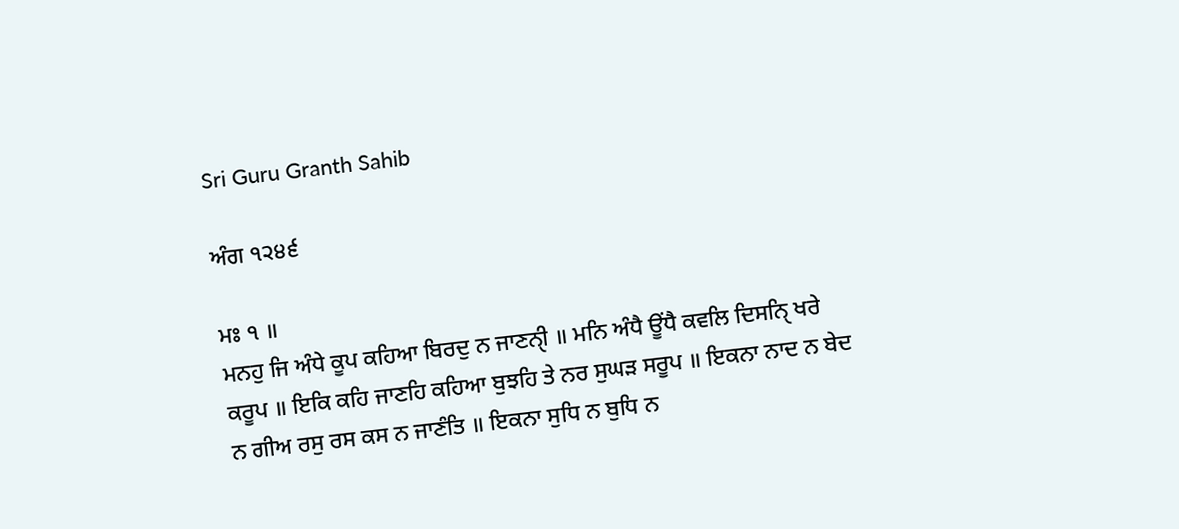Sri Guru Granth Sahib

ਅੰਗ ੧੨੪੬

ਮਃ ੧ ॥
ਮਨਹੁ ਜਿ ਅੰਧੇ ਕੂਪ ਕਹਿਆ ਬਿਰਦੁ ਨ ਜਾਣਨੑੀ ॥ ਮਨਿ ਅੰਧੈ ਊਂਧੈ ਕਵਲਿ ਦਿਸਨੑਿ ਖਰੇ ਕਰੂਪ ॥ ਇਕਿ ਕਹਿ ਜਾਣਹਿ ਕਹਿਆ ਬੁਝਹਿ ਤੇ ਨਰ ਸੁਘੜ ਸਰੂਪ ॥ ਇਕਨਾ ਨਾਦ ਨ ਬੇਦ ਨ ਗੀਅ ਰਸੁ ਰਸ ਕਸ ਨ ਜਾਣੰਤਿ ॥ ਇਕਨਾ ਸੁਧਿ ਨ ਬੁਧਿ ਨ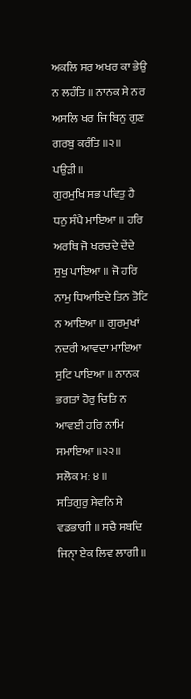ਅਕਲਿ ਸਰ ਅਖਰ ਕਾ ਭੇਉ ਨ ਲਹੰਤਿ ॥ ਨਾਨਕ ਸੇ ਨਰ ਅਸਲਿ ਖਰ ਜਿ ਬਿਨੁ ਗੁਣ ਗਰਬੁ ਕਰੰਤਿ ॥੨॥
ਪਉੜੀ ॥
ਗੁਰਮੁਖਿ ਸਭ ਪਵਿਤੁ ਹੈ ਧਨੁ ਸੰਪੈ ਮਾਇਆ ॥ ਹਰਿ ਅਰਥਿ ਜੋ ਖਰਚਦੇ ਦੇਂਦੇ ਸੁਖੁ ਪਾਇਆ ॥ ਜੋ ਹਰਿ ਨਾਮੁ ਧਿਆਇਦੇ ਤਿਨ ਤੋਟਿ ਨ ਆਇਆ ॥ ਗੁਰਮੁਖਾਂ ਨਦਰੀ ਆਵਦਾ ਮਾਇਆ ਸੁਟਿ ਪਾਇਆ ॥ ਨਾਨਕ ਭਗਤਾਂ ਹੋਰੁ ਚਿਤਿ ਨ ਆਵਈ ਹਰਿ ਨਾਮਿ ਸਮਾਇਆ ॥੨੨॥
ਸਲੋਕ ਮਃ ੪ ॥
ਸਤਿਗੁਰੁ ਸੇਵਨਿ ਸੇ ਵਡਭਾਗੀ ॥ ਸਚੈ ਸਬਦਿ ਜਿਨੑਾ ਏਕ ਲਿਵ ਲਾਗੀ ॥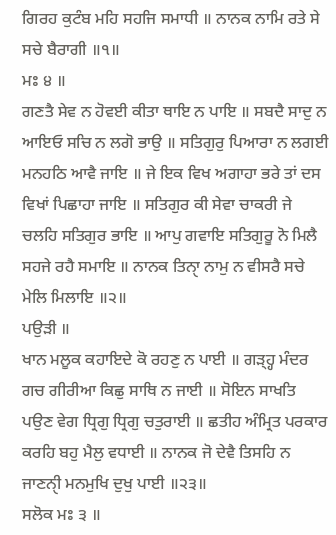ਗਿਰਹ ਕੁਟੰਬ ਮਹਿ ਸਹਜਿ ਸਮਾਧੀ ॥ ਨਾਨਕ ਨਾਮਿ ਰਤੇ ਸੇ ਸਚੇ ਬੈਰਾਗੀ ॥੧॥
ਮਃ ੪ ॥
ਗਣਤੈ ਸੇਵ ਨ ਹੋਵਈ ਕੀਤਾ ਥਾਇ ਨ ਪਾਇ ॥ ਸਬਦੈ ਸਾਦੁ ਨ ਆਇਓ ਸਚਿ ਨ ਲਗੋ ਭਾਉ ॥ ਸਤਿਗੁਰੁ ਪਿਆਰਾ ਨ ਲਗਈ ਮਨਹਠਿ ਆਵੈ ਜਾਇ ॥ ਜੇ ਇਕ ਵਿਖ ਅਗਾਹਾ ਭਰੇ ਤਾਂ ਦਸ ਵਿਖਾਂ ਪਿਛਾਹਾ ਜਾਇ ॥ ਸਤਿਗੁਰ ਕੀ ਸੇਵਾ ਚਾਕਰੀ ਜੇ ਚਲਹਿ ਸਤਿਗੁਰ ਭਾਇ ॥ ਆਪੁ ਗਵਾਇ ਸਤਿਗੁਰੂ ਨੋ ਮਿਲੈ ਸਹਜੇ ਰਹੈ ਸਮਾਇ ॥ ਨਾਨਕ ਤਿਨੑਾ ਨਾਮੁ ਨ ਵੀਸਰੈ ਸਚੇ ਮੇਲਿ ਮਿਲਾਇ ॥੨॥
ਪਉੜੀ ॥
ਖਾਨ ਮਲੂਕ ਕਹਾਇਦੇ ਕੋ ਰਹਣੁ ਨ ਪਾਈ ॥ ਗੜ੍ਹ੍ਹ ਮੰਦਰ ਗਚ ਗੀਰੀਆ ਕਿਛੁ ਸਾਥਿ ਨ ਜਾਈ ॥ ਸੋਇਨ ਸਾਖਤਿ ਪਉਣ ਵੇਗ ਧ੍ਰਿਗੁ ਧ੍ਰਿਗੁ ਚਤੁਰਾਈ ॥ ਛਤੀਹ ਅੰਮ੍ਰਿਤ ਪਰਕਾਰ ਕਰਹਿ ਬਹੁ ਮੈਲੁ ਵਧਾਈ ॥ ਨਾਨਕ ਜੋ ਦੇਵੈ ਤਿਸਹਿ ਨ ਜਾਣਨੑੀ ਮਨਮੁਖਿ ਦੁਖੁ ਪਾਈ ॥੨੩॥
ਸਲੋਕ ਮਃ ੩ ॥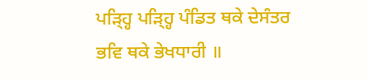ਪੜ੍ਹ੍ਹਿ ਪੜ੍ਹ੍ਹਿ ਪੰਡਿਤ ਥਕੇ ਦੇਸੰਤਰ ਭਵਿ ਥਕੇ ਭੇਖਧਾਰੀ ॥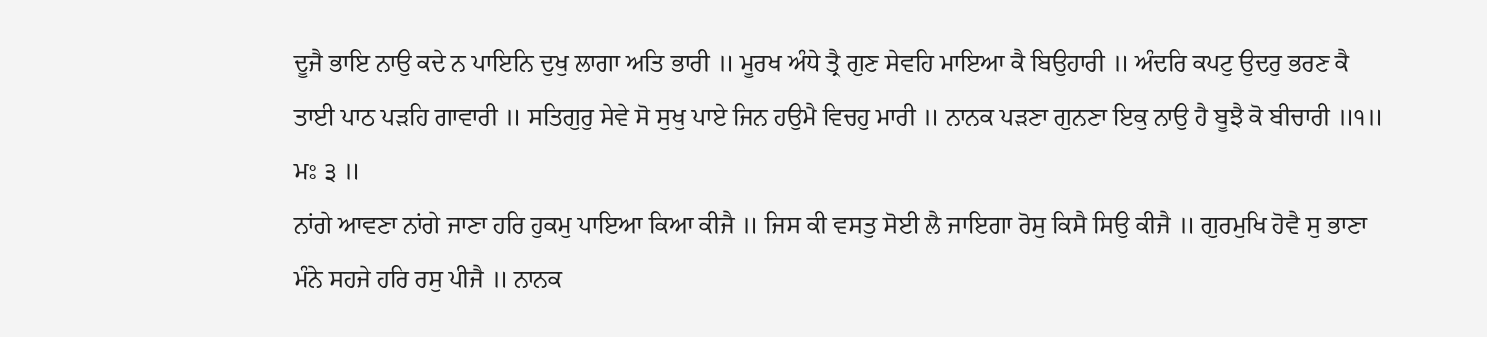ਦੂਜੈ ਭਾਇ ਨਾਉ ਕਦੇ ਨ ਪਾਇਨਿ ਦੁਖੁ ਲਾਗਾ ਅਤਿ ਭਾਰੀ ॥ ਮੂਰਖ ਅੰਧੇ ਤ੍ਰੈ ਗੁਣ ਸੇਵਹਿ ਮਾਇਆ ਕੈ ਬਿਉਹਾਰੀ ॥ ਅੰਦਰਿ ਕਪਟੁ ਉਦਰੁ ਭਰਣ ਕੈ ਤਾਈ ਪਾਠ ਪੜਹਿ ਗਾਵਾਰੀ ॥ ਸਤਿਗੁਰੁ ਸੇਵੇ ਸੋ ਸੁਖੁ ਪਾਏ ਜਿਨ ਹਉਮੈ ਵਿਚਹੁ ਮਾਰੀ ॥ ਨਾਨਕ ਪੜਣਾ ਗੁਨਣਾ ਇਕੁ ਨਾਉ ਹੈ ਬੂਝੈ ਕੋ ਬੀਚਾਰੀ ॥੧॥
ਮਃ ੩ ॥
ਨਾਂਗੇ ਆਵਣਾ ਨਾਂਗੇ ਜਾਣਾ ਹਰਿ ਹੁਕਮੁ ਪਾਇਆ ਕਿਆ ਕੀਜੈ ॥ ਜਿਸ ਕੀ ਵਸਤੁ ਸੋਈ ਲੈ ਜਾਇਗਾ ਰੋਸੁ ਕਿਸੈ ਸਿਉ ਕੀਜੈ ॥ ਗੁਰਮੁਖਿ ਹੋਵੈ ਸੁ ਭਾਣਾ ਮੰਨੇ ਸਹਜੇ ਹਰਿ ਰਸੁ ਪੀਜੈ ॥ ਨਾਨਕ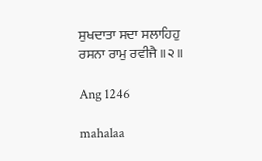ਸੁਖਦਾਤਾ ਸਦਾ ਸਲਾਹਿਹੁ ਰਸਨਾ ਰਾਮੁ ਰਵੀਜੈ ॥੨॥

Ang 1246

mahalaa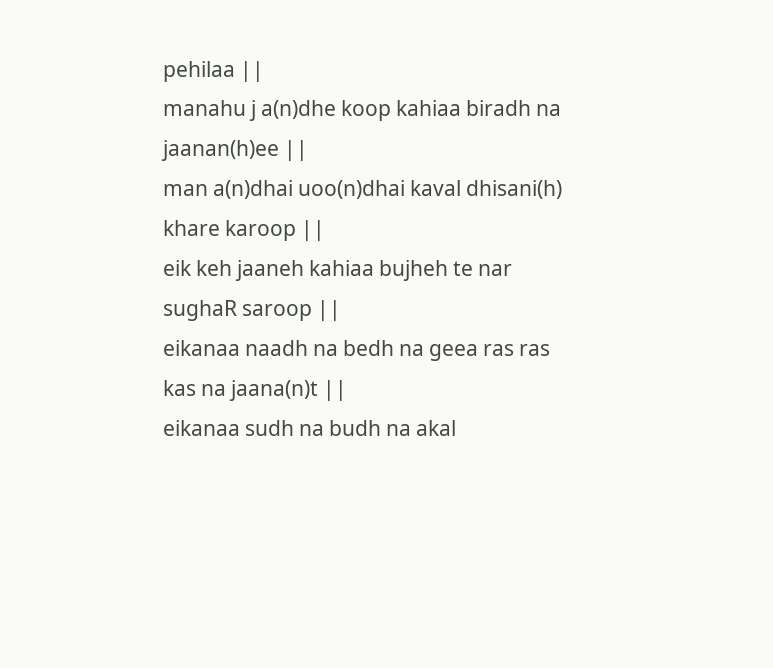pehilaa ||
manahu j a(n)dhe koop kahiaa biradh na jaanan(h)ee ||
man a(n)dhai uoo(n)dhai kaval dhisani(h) khare karoop ||
eik keh jaaneh kahiaa bujheh te nar sughaR saroop ||
eikanaa naadh na bedh na geea ras ras kas na jaana(n)t ||
eikanaa sudh na budh na akal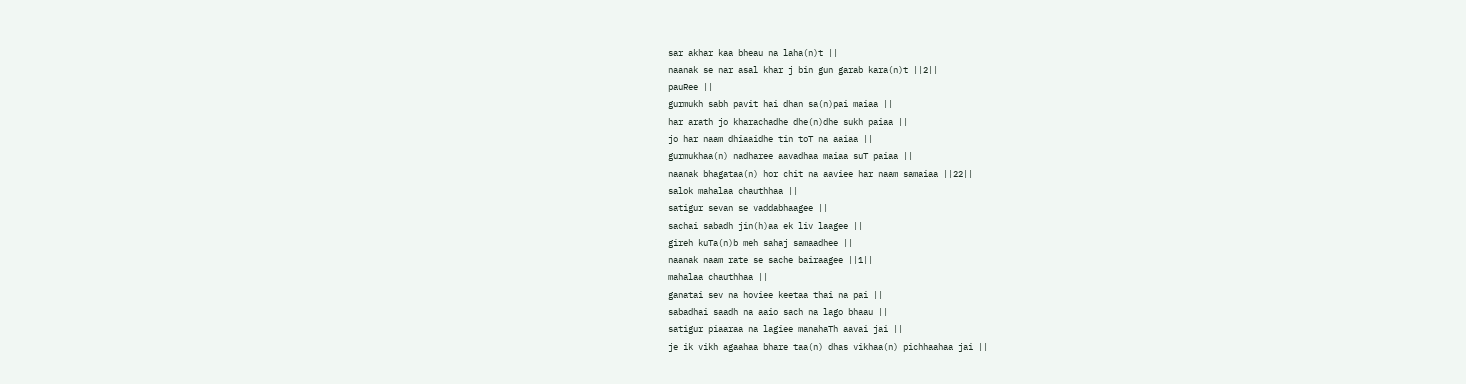sar akhar kaa bheau na laha(n)t ||
naanak se nar asal khar j bin gun garab kara(n)t ||2||
pauRee ||
gurmukh sabh pavit hai dhan sa(n)pai maiaa ||
har arath jo kharachadhe dhe(n)dhe sukh paiaa ||
jo har naam dhiaaidhe tin toT na aaiaa ||
gurmukhaa(n) nadharee aavadhaa maiaa suT paiaa ||
naanak bhagataa(n) hor chit na aaviee har naam samaiaa ||22||
salok mahalaa chauthhaa ||
satigur sevan se vaddabhaagee ||
sachai sabadh jin(h)aa ek liv laagee ||
gireh kuTa(n)b meh sahaj samaadhee ||
naanak naam rate se sache bairaagee ||1||
mahalaa chauthhaa ||
ganatai sev na hoviee keetaa thai na pai ||
sabadhai saadh na aaio sach na lago bhaau ||
satigur piaaraa na lagiee manahaTh aavai jai ||
je ik vikh agaahaa bhare taa(n) dhas vikhaa(n) pichhaahaa jai ||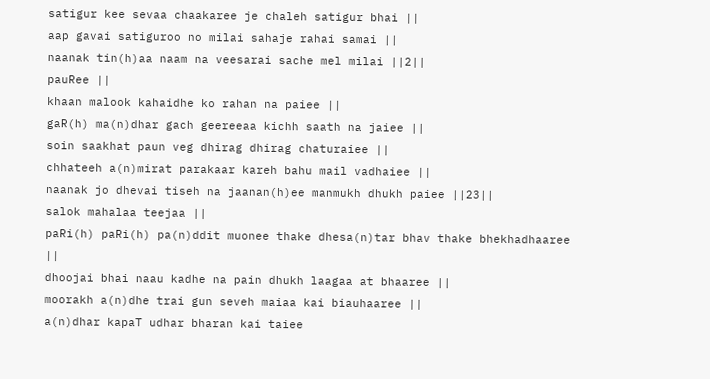satigur kee sevaa chaakaree je chaleh satigur bhai ||
aap gavai satiguroo no milai sahaje rahai samai ||
naanak tin(h)aa naam na veesarai sache mel milai ||2||
pauRee ||
khaan malook kahaidhe ko rahan na paiee ||
gaR(h) ma(n)dhar gach geereeaa kichh saath na jaiee ||
soin saakhat paun veg dhirag dhirag chaturaiee ||
chhateeh a(n)mirat parakaar kareh bahu mail vadhaiee ||
naanak jo dhevai tiseh na jaanan(h)ee manmukh dhukh paiee ||23||
salok mahalaa teejaa ||
paRi(h) paRi(h) pa(n)ddit muonee thake dhesa(n)tar bhav thake bhekhadhaaree ||
dhoojai bhai naau kadhe na pain dhukh laagaa at bhaaree ||
moorakh a(n)dhe trai gun seveh maiaa kai biauhaaree ||
a(n)dhar kapaT udhar bharan kai taiee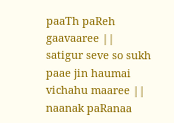paaTh paReh gaavaaree ||
satigur seve so sukh paae jin haumai vichahu maaree ||
naanak paRanaa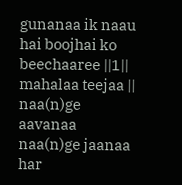gunanaa ik naau hai boojhai ko beechaaree ||1||
mahalaa teejaa ||
naa(n)ge aavanaa naa(n)ge jaanaa har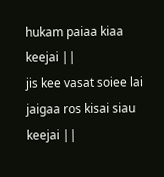hukam paiaa kiaa keejai ||
jis kee vasat soiee lai jaigaa ros kisai siau keejai ||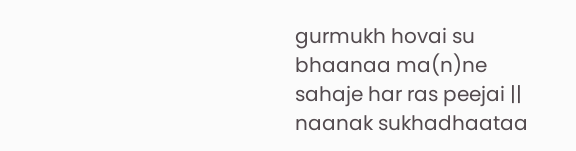gurmukh hovai su bhaanaa ma(n)ne sahaje har ras peejai ||
naanak sukhadhaataa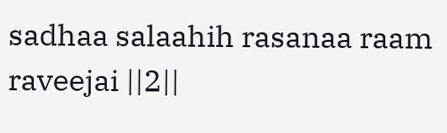sadhaa salaahih rasanaa raam raveejai ||2||